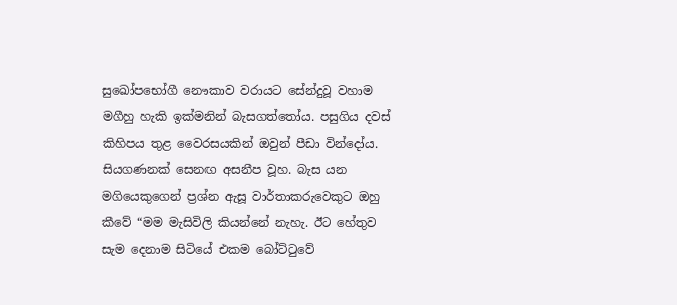සුඛෝපභෝගී නෞකාව වරායට සේන්දුවූ වහාම මගීහු හැකි ඉක්මනින් බැසගත්තෝය. පසුගිය දවස් කිහිපය තුළ වෛරසයකින් ඔවුන් පීඩා වින්දෝය. සියගණනක් සෙනඟ අසනීප වූහ. බැස යන මගියෙකුගෙන් ප්‍රශ්න ඇසූ වාර්තාකරුවෙකුට ඔහු කීවේ “මම මැසිවිලි කියන්නේ නැහැ. ඊට හේතුව සැම දෙනාම සිටියේ එකම බෝට්ටුවේ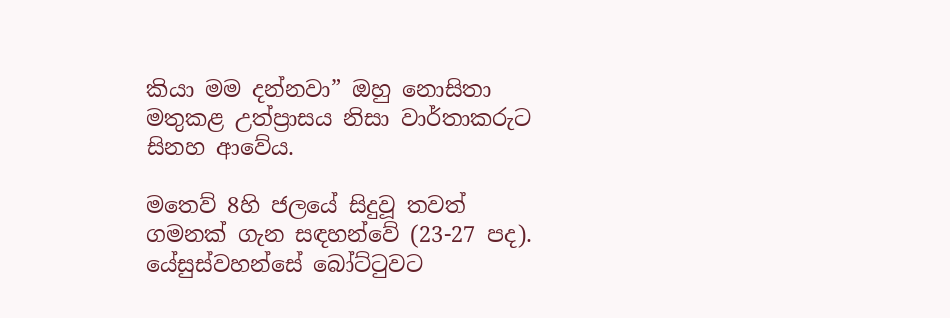කියා මම දන්නවා” ඔහු නොසිතා මතුකළ උත්ප්‍රාසය නිසා වාර්තාකරුට සිනහ ආවේය.

මතෙව් 8හි ජලයේ සිදුවූ තවත් ගමනක් ගැන සඳහන්වේ (23-27 පද). යේසුස්වහන්සේ බෝට්ටුවට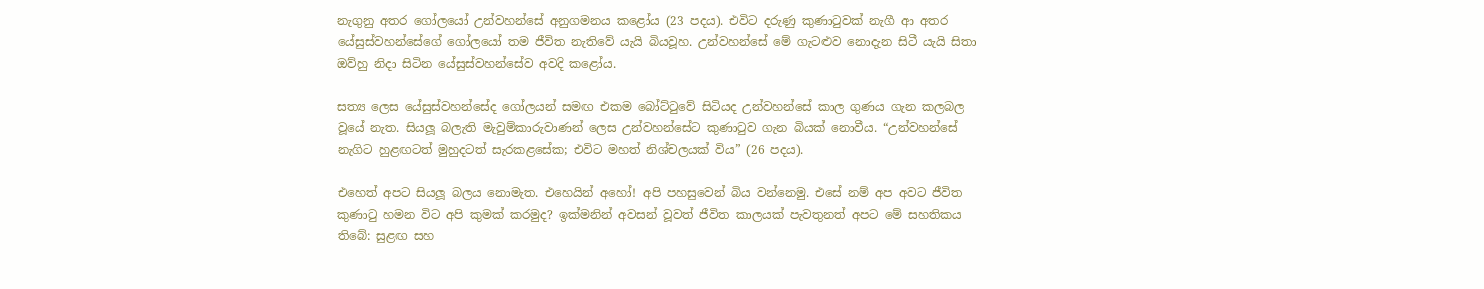නැගුනු අතර ගෝලයෝ උන්වහන්සේ අනුගමනය කළෝය (23 පදය). එවිට දරුණු කුණාටුවක් නැගී ආ අතර යේසුස්වහන්සේගේ ගෝලයෝ තම ජීවිත නැතිවේ යැයි බියවූහ. උන්වහන්සේ මේ ගැටළුව නොදැන සිටී යැයි සිතා ඔව්හු නිදා සිටින යේසුස්වහන්සේව අවදි කළෝය.

සත්‍ය ලෙස යේසුස්වහන්සේද ගෝලයන් සමඟ එකම බෝට්ටුවේ සිටියද උන්වහන්සේ කාල ගුණය ගැන කලබල වූයේ නැත. සියලූ බලැති මැවුම්කාරුවාණන් ලෙස උන්වහන්සේට කුණාටුව ගැන බියක් නොවීය. “උන්වහන්සේ නැගිට හුළඟටත් මුහුදටත් සැරකළසේක; එවිට මහත් නිශ්චලයක් විය” (26 පදය).

එහෙත් අපට සියලූ බලය නොමැත. එහෙයින් අහෝ! අපි පහසුවෙන් බිය වන්නෙමු. එසේ නම් අප අවට ජීවිත කුණාටු හමන විට අපි කුමක් කරමුද? ඉක්මනින් අවසන් වූවත් ජීවිත කාලයක් පැවතුනත් අපට මේ සහතිකය තිබේ: සුළඟ සහ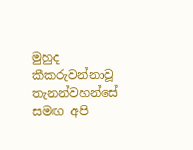මුහුද කීකරුවන්නාවූ තැනන්වහන්සේ සමඟ අපි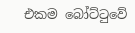එකම බෝට්ටුවේ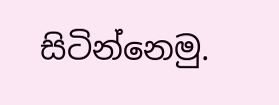සිටින්නෙමු.